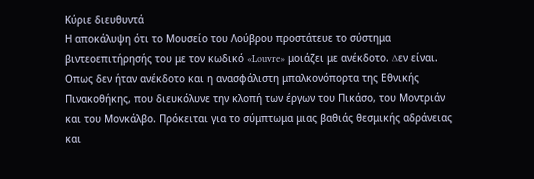Κύριε διευθυντά
Η αποκάλυψη ότι το Μουσείο του Λούβρου προστάτευε το σύστημα βιντεοεπιτήρησής του με τον κωδικό «Louvre» μοιάζει με ανέκδοτο. ∆εν είναι. Οπως δεν ήταν ανέκδοτο και η ανασφάλιστη μπαλκονόπορτα της Εθνικής Πινακοθήκης, που διευκόλυνε την κλοπή των έργων του Πικάσο, του Μοντριάν και του Μονκάλβο. Πρόκειται για το σύμπτωμα μιας βαθιάς θεσμικής αδράνειας και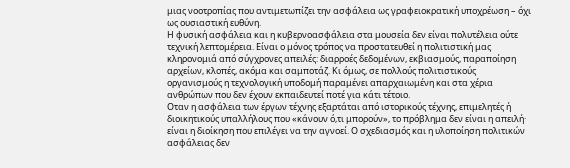μιας νοοτροπίας που αντιμετωπίζει την ασφάλεια ως γραφειοκρατική υποχρέωση – όχι ως ουσιαστική ευθύνη.
Η φυσική ασφάλεια και η κυβερνοασφάλεια στα μουσεία δεν είναι πολυτέλεια ούτε τεχνική λεπτομέρεια. Είναι ο μόνος τρόπος να προστατευθεί η πολιτιστική μας κληρονομιά από σύγχρονες απειλές: διαρροές δεδομένων, εκβιασμούς, παραποίηση αρχείων, κλοπές, ακόμα και σαμποτάζ. Κι όμως, σε πολλούς πολιτιστικούς οργανισμούς η τεχνολογική υποδομή παραμένει απαρχαιωμένη και στα χέρια ανθρώπων που δεν έχουν εκπαιδευτεί ποτέ για κάτι τέτοιο.
Οταν η ασφάλεια των έργων τέχνης εξαρτάται από ιστορικούς τέχνης, επιμελητές ή διοικητικούς υπαλλήλους που «κάνουν ό,τι μπορούν», το πρόβλημα δεν είναι η απειλή· είναι η διοίκηση που επιλέγει να την αγνοεί. Ο σχεδιασμός και η υλοποίηση πολιτικών ασφάλειας δεν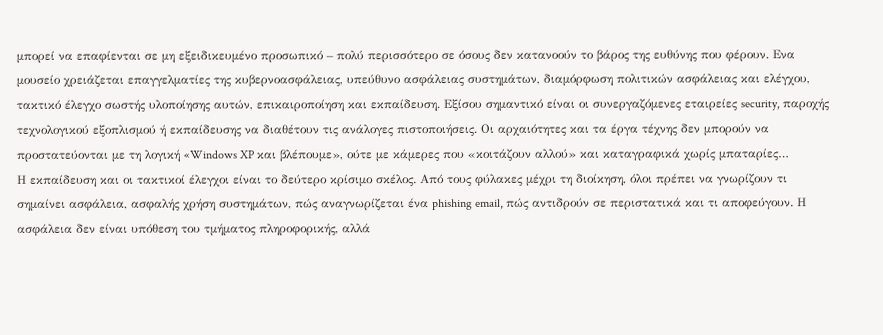μπορεί να επαφίενται σε μη εξειδικευμένο προσωπικό – πολύ περισσότερο σε όσους δεν κατανοούν το βάρος της ευθύνης που φέρουν. Ενα μουσείο χρειάζεται επαγγελματίες της κυβερνοασφάλειας, υπεύθυνο ασφάλειας συστημάτων, διαμόρφωση πολιτικών ασφάλειας και ελέγχου, τακτικό έλεγχο σωστής υλοποίησης αυτών, επικαιροποίηση και εκπαίδευση. Εξίσου σημαντικό είναι οι συνεργαζόμενες εταιρείες security, παροχής τεχνολογικού εξοπλισμού ή εκπαίδευσης να διαθέτουν τις ανάλογες πιστοποιήσεις. Οι αρχαιότητες και τα έργα τέχνης δεν μπορούν να προστατεύονται με τη λογική «Windows XP και βλέπουμε», ούτε με κάμερες που «κοιτάζουν αλλού» και καταγραφικά χωρίς μπαταρίες…
Η εκπαίδευση και οι τακτικοί έλεγχοι είναι το δεύτερο κρίσιμο σκέλος. Από τους φύλακες μέχρι τη διοίκηση, όλοι πρέπει να γνωρίζουν τι σημαίνει ασφάλεια, ασφαλής χρήση συστημάτων, πώς αναγνωρίζεται ένα phishing email, πώς αντιδρούν σε περιστατικά και τι αποφεύγουν. Η ασφάλεια δεν είναι υπόθεση του τμήματος πληροφορικής, αλλά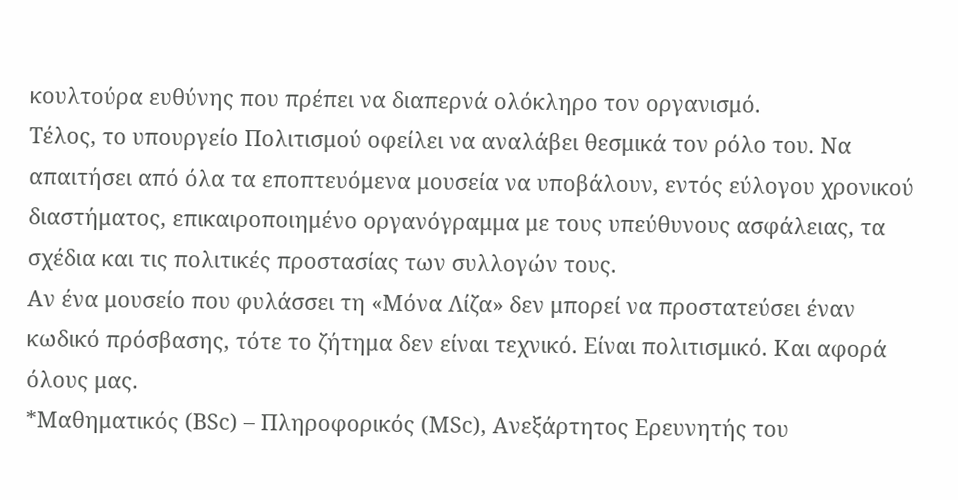κουλτούρα ευθύνης που πρέπει να διαπερνά ολόκληρο τον οργανισμό.
Τέλος, το υπουργείο Πολιτισμού οφείλει να αναλάβει θεσμικά τον ρόλο του. Να απαιτήσει από όλα τα εποπτευόμενα μουσεία να υποβάλουν, εντός εύλογου χρονικού διαστήματος, επικαιροποιημένο οργανόγραμμα με τους υπεύθυνους ασφάλειας, τα σχέδια και τις πολιτικές προστασίας των συλλογών τους.
Αν ένα μουσείο που φυλάσσει τη «Μόνα Λίζα» δεν μπορεί να προστατεύσει έναν κωδικό πρόσβασης, τότε το ζήτημα δεν είναι τεχνικό. Είναι πολιτισμικό. Και αφορά όλους μας.
*Μαθηματικός (BSc) – Πληροφορικός (MSc), Ανεξάρτητος Ερευνητής του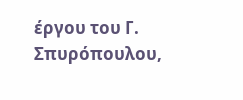έργου του Γ. Σπυρόπουλου,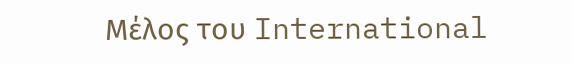Μέλος του International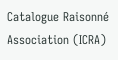Catalogue Raisonné Association (ICRA)